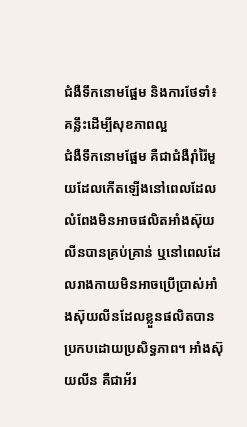ជំងឺទឹកនោមផ្អែម និងការថែទាំ៖ គន្លឹះដើម្បីសុខភាពល្អ
ជំងឺទឹកនោមផ្អែម គឺជាជំងឺរ៉ាំរ៉ៃមួយដែលកើតឡើងនៅពេលដែលលំពែងមិនអាចផលិតអាំងស៊ុយលីនបានគ្រប់គ្រាន់ ឬនៅពេលដែលរាងកាយមិនអាចប្រើប្រាស់អាំងស៊ុយលីនដែលខ្លួនផលិតបានប្រកបដោយប្រសិទ្ធភាព។ អាំងស៊ុយលីន គឺជាអ័រ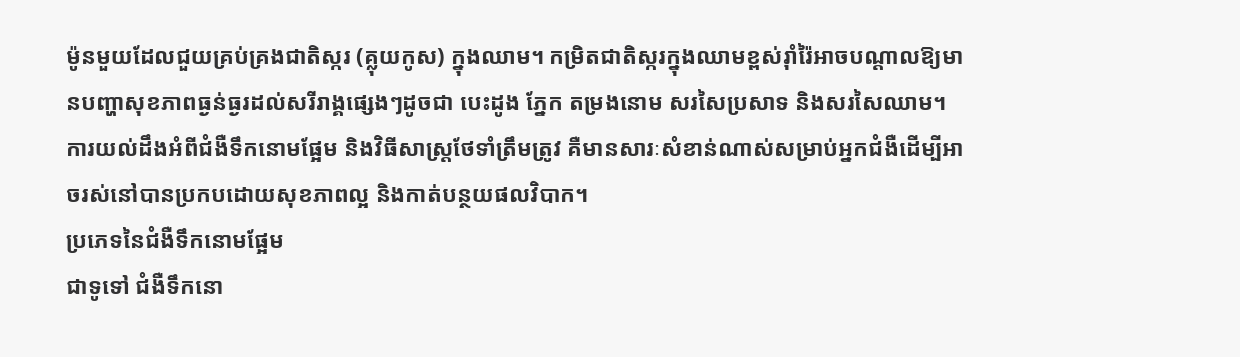ម៉ូនមួយដែលជួយគ្រប់គ្រងជាតិស្ករ (គ្លុយកូស) ក្នុងឈាម។ កម្រិតជាតិស្ករក្នុងឈាមខ្ពស់រ៉ាំរ៉ៃអាចបណ្ដាលឱ្យមានបញ្ហាសុខភាពធ្ងន់ធ្ងរដល់សរីរាង្គផ្សេងៗដូចជា បេះដូង ភ្នែក តម្រងនោម សរសៃប្រសាទ និងសរសៃឈាម។
ការយល់ដឹងអំពីជំងឺទឹកនោមផ្អែម និងវិធីសាស្រ្តថែទាំត្រឹមត្រូវ គឺមានសារៈសំខាន់ណាស់សម្រាប់អ្នកជំងឺដើម្បីអាចរស់នៅបានប្រកបដោយសុខភាពល្អ និងកាត់បន្ថយផលវិបាក។
ប្រភេទនៃជំងឺទឹកនោមផ្អែម
ជាទូទៅ ជំងឺទឹកនោ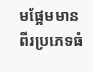មផ្អែមមានពីរប្រភេទធំ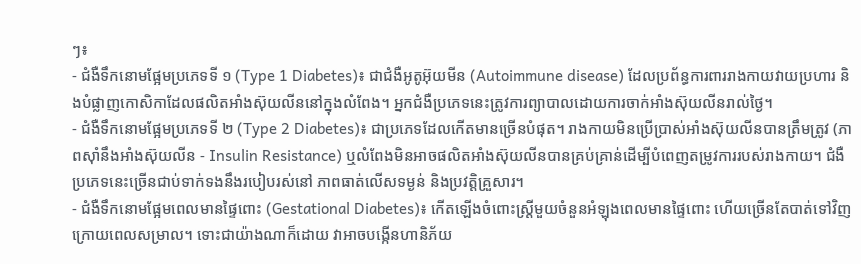ៗ៖
- ជំងឺទឹកនោមផ្អែមប្រភេទទី ១ (Type 1 Diabetes)៖ ជាជំងឺអូតូអ៊ុយមីន (Autoimmune disease) ដែលប្រព័ន្ធការពាររាងកាយវាយប្រហារ និងបំផ្លាញកោសិកាដែលផលិតអាំងស៊ុយលីននៅក្នុងលំពែង។ អ្នកជំងឺប្រភេទនេះត្រូវការព្យាបាលដោយការចាក់អាំងស៊ុយលីនរាល់ថ្ងៃ។
- ជំងឺទឹកនោមផ្អែមប្រភេទទី ២ (Type 2 Diabetes)៖ ជាប្រភេទដែលកើតមានច្រើនបំផុត។ រាងកាយមិនប្រើប្រាស់អាំងស៊ុយលីនបានត្រឹមត្រូវ (ភាពស៊ាំនឹងអាំងស៊ុយលីន - Insulin Resistance) ឬលំពែងមិនអាចផលិតអាំងស៊ុយលីនបានគ្រប់គ្រាន់ដើម្បីបំពេញតម្រូវការរបស់រាងកាយ។ ជំងឺប្រភេទនេះច្រើនជាប់ទាក់ទងនឹងរបៀបរស់នៅ ភាពធាត់លើសទម្ងន់ និងប្រវត្តិគ្រួសារ។
- ជំងឺទឹកនោមផ្អែមពេលមានផ្ទៃពោះ (Gestational Diabetes)៖ កើតឡើងចំពោះស្ត្រីមួយចំនួនអំឡុងពេលមានផ្ទៃពោះ ហើយច្រើនតែបាត់ទៅវិញក្រោយពេលសម្រាល។ ទោះជាយ៉ាងណាក៏ដោយ វាអាចបង្កើនហានិភ័យ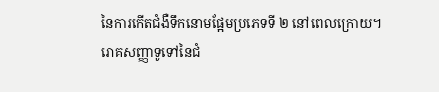នៃការកើតជំងឺទឹកនោមផ្អែមប្រភេទទី ២ នៅពេលក្រោយ។
រោគសញ្ញាទូទៅនៃជំ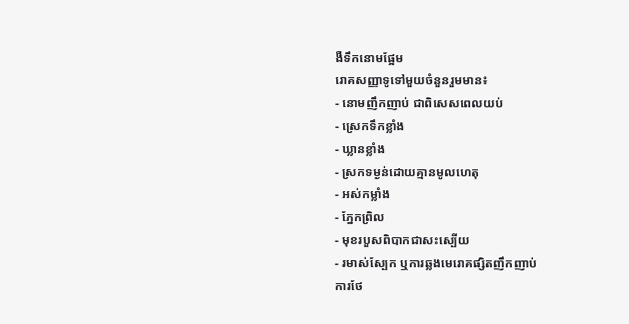ងឺទឹកនោមផ្អែម
រោគសញ្ញាទូទៅមួយចំនួនរួមមាន៖
- នោមញឹកញាប់ ជាពិសេសពេលយប់
- ស្រេកទឹកខ្លាំង
- ឃ្លានខ្លាំង
- ស្រកទម្ងន់ដោយគ្មានមូលហេតុ
- អស់កម្លាំង
- ភ្នែកព្រិល
- មុខរបួសពិបាកជាសះស្បើយ
- រមាស់ស្បែក ឬការឆ្លងមេរោគផ្សិតញឹកញាប់
ការថែ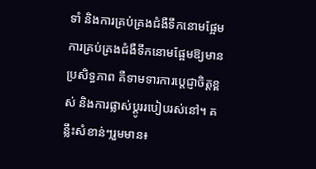ទាំ និងការគ្រប់គ្រងជំងឺទឹកនោមផ្អែម
ការគ្រប់គ្រងជំងឺទឹកនោមផ្អែមឱ្យមានប្រសិទ្ធភាព គឺទាមទារការប្តេជ្ញាចិត្តខ្ពស់ និងការផ្លាស់ប្ដូររបៀបរស់នៅ។ គន្លឹះសំខាន់ៗរួមមាន៖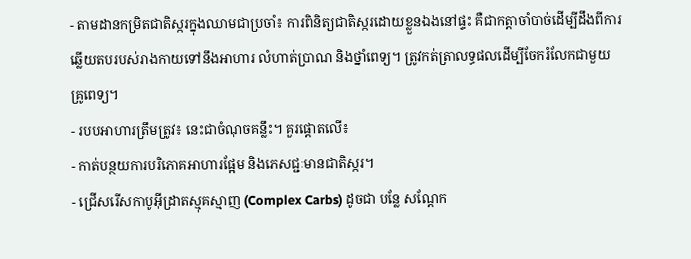- តាមដានកម្រិតជាតិស្ករក្នុងឈាមជាប្រចាំ៖ ការពិនិត្យជាតិស្ករដោយខ្លួនឯងនៅផ្ទះ គឺជាកត្តាចាំបាច់ដើម្បីដឹងពីការឆ្លើយតបរបស់រាងកាយទៅនឹងអាហារ លំហាត់ប្រាណ និងថ្នាំពេទ្យ។ ត្រូវកត់ត្រាលទ្ធផលដើម្បីចែករំលែកជាមួយគ្រូពេទ្យ។
- របបអាហារត្រឹមត្រូវ៖ នេះជាចំណុចគន្លឹះ។ គួរផ្តោតលើ៖
- កាត់បន្ថយការបរិភោគអាហារផ្អែម និងភេសជ្ជៈមានជាតិស្ករ។
- ជ្រើសរើសកាបូអ៊ីដ្រាតស្មុគស្មាញ (Complex Carbs) ដូចជា បន្លែ សណ្តែក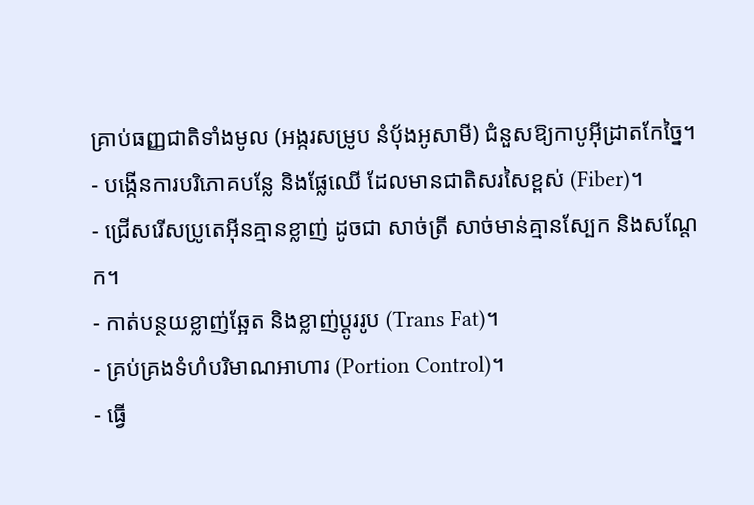គ្រាប់ធញ្ញជាតិទាំងមូល (អង្ករសម្រូប នំប៉័ងអូសាមី) ជំនួសឱ្យកាបូអ៊ីដ្រាតកែច្នៃ។
- បង្កើនការបរិភោគបន្លែ និងផ្លែឈើ ដែលមានជាតិសរសៃខ្ពស់ (Fiber)។
- ជ្រើសរើសប្រូតេអ៊ីនគ្មានខ្លាញ់ ដូចជា សាច់ត្រី សាច់មាន់គ្មានស្បែក និងសណ្តែក។
- កាត់បន្ថយខ្លាញ់ឆ្អែត និងខ្លាញ់ប្តូររូប (Trans Fat)។
- គ្រប់គ្រងទំហំបរិមាណអាហារ (Portion Control)។
- ធ្វើ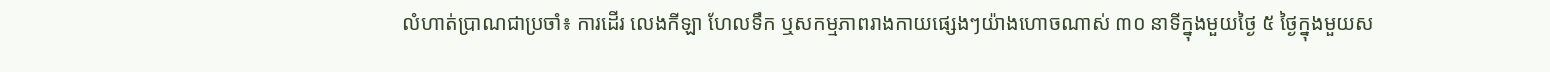លំហាត់ប្រាណជាប្រចាំ៖ ការដើរ លេងកីឡា ហែលទឹក ឬសកម្មភាពរាងកាយផ្សេងៗយ៉ាងហោចណាស់ ៣០ នាទីក្នុងមួយថ្ងៃ ៥ ថ្ងៃក្នុងមួយស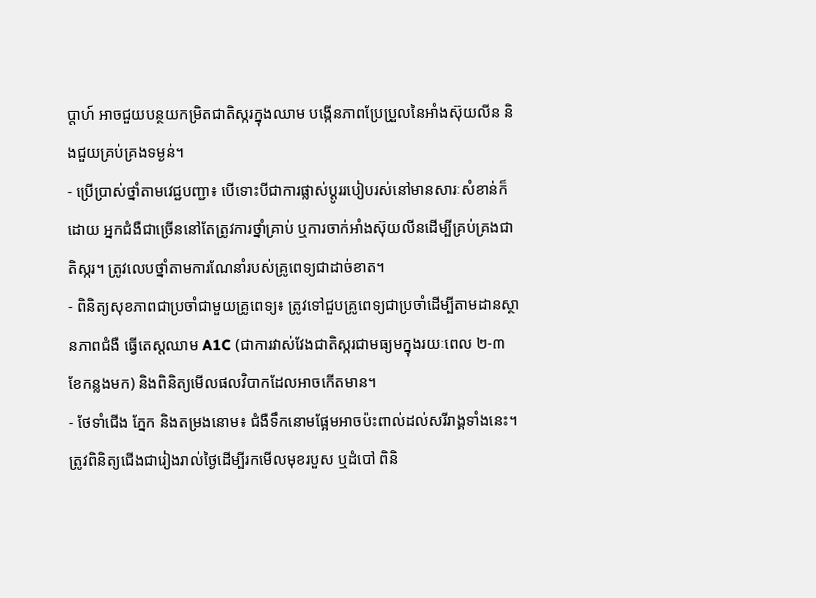ប្ដាហ៍ អាចជួយបន្ថយកម្រិតជាតិស្ករក្នុងឈាម បង្កើនភាពប្រែប្រួលនៃអាំងស៊ុយលីន និងជួយគ្រប់គ្រងទម្ងន់។
- ប្រើប្រាស់ថ្នាំតាមវេជ្ជបញ្ជា៖ បើទោះបីជាការផ្លាស់ប្ដូររបៀបរស់នៅមានសារៈសំខាន់ក៏ដោយ អ្នកជំងឺជាច្រើននៅតែត្រូវការថ្នាំគ្រាប់ ឬការចាក់អាំងស៊ុយលីនដើម្បីគ្រប់គ្រងជាតិស្ករ។ ត្រូវលេបថ្នាំតាមការណែនាំរបស់គ្រូពេទ្យជាដាច់ខាត។
- ពិនិត្យសុខភាពជាប្រចាំជាមួយគ្រូពេទ្យ៖ ត្រូវទៅជួបគ្រូពេទ្យជាប្រចាំដើម្បីតាមដានស្ថានភាពជំងឺ ធ្វើតេស្តឈាម A1C (ជាការវាស់វែងជាតិស្ករជាមធ្យមក្នុងរយៈពេល ២-៣ ខែកន្លងមក) និងពិនិត្យមើលផលវិបាកដែលអាចកើតមាន។
- ថែទាំជើង ភ្នែក និងតម្រងនោម៖ ជំងឺទឹកនោមផ្អែមអាចប៉ះពាល់ដល់សរីរាង្គទាំងនេះ។ ត្រូវពិនិត្យជើងជារៀងរាល់ថ្ងៃដើម្បីរកមើលមុខរបួស ឬដំបៅ ពិនិ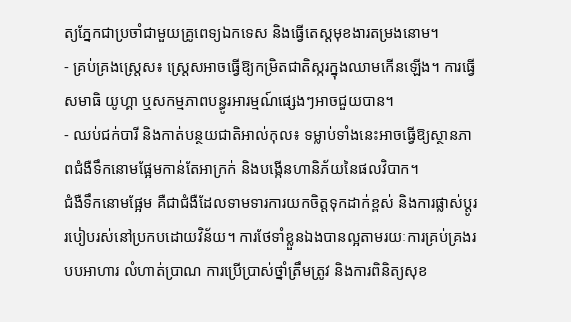ត្យភ្នែកជាប្រចាំជាមួយគ្រូពេទ្យឯកទេស និងធ្វើតេស្តមុខងារតម្រងនោម។
- គ្រប់គ្រងស្ត្រេស៖ ស្ត្រេសអាចធ្វើឱ្យកម្រិតជាតិស្ករក្នុងឈាមកើនឡើង។ ការធ្វើសមាធិ យូហ្គា ឬសកម្មភាពបន្ធូរអារម្មណ៍ផ្សេងៗអាចជួយបាន។
- ឈប់ជក់បារី និងកាត់បន្ថយជាតិអាល់កុល៖ ទម្លាប់ទាំងនេះអាចធ្វើឱ្យស្ថានភាពជំងឺទឹកនោមផ្អែមកាន់តែអាក្រក់ និងបង្កើនហានិភ័យនៃផលវិបាក។
ជំងឺទឹកនោមផ្អែម គឺជាជំងឺដែលទាមទារការយកចិត្តទុកដាក់ខ្ពស់ និងការផ្លាស់ប្ដូររបៀបរស់នៅប្រកបដោយវិន័យ។ ការថែទាំខ្លួនឯងបានល្អតាមរយៈការគ្រប់គ្រងរបបអាហារ លំហាត់ប្រាណ ការប្រើប្រាស់ថ្នាំត្រឹមត្រូវ និងការពិនិត្យសុខ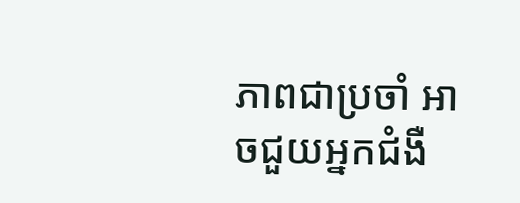ភាពជាប្រចាំ អាចជួយអ្នកជំងឺ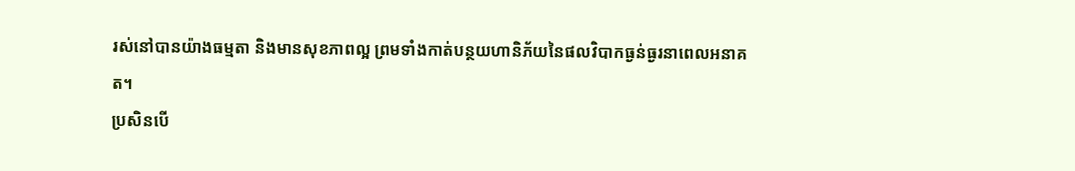រស់នៅបានយ៉ាងធម្មតា និងមានសុខភាពល្អ ព្រមទាំងកាត់បន្ថយហានិភ័យនៃផលវិបាកធ្ងន់ធ្ងរនាពេលអនាគត។
ប្រសិនបើ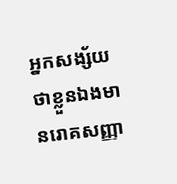អ្នកសង្ស័យថាខ្លួនឯងមានរោគសញ្ញា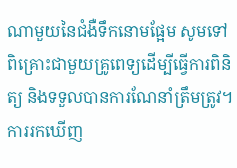ណាមួយនៃជំងឺទឹកនោមផ្អែម សូមទៅពិគ្រោះជាមួយគ្រូពេទ្យដើម្បីធ្វើការពិនិត្យ និងទទួលបានការណែនាំត្រឹមត្រូវ។ ការរកឃើញ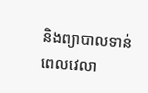និងព្យាបាលទាន់ពេលវេលា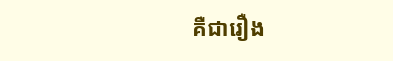គឺជារឿង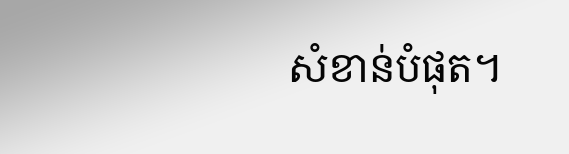សំខាន់បំផុត។